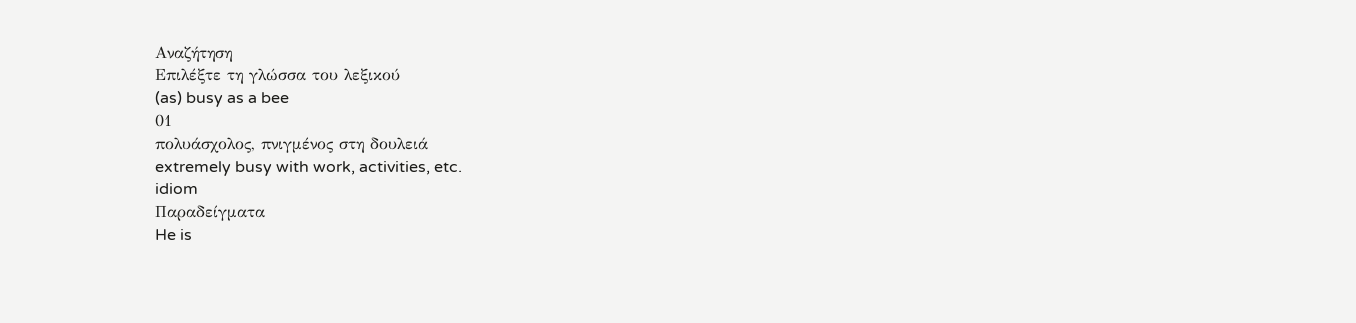Αναζήτηση
Επιλέξτε τη γλώσσα του λεξικού
(as) busy as a bee
01
πολυάσχολος, πνιγμένος στη δουλειά
extremely busy with work, activities, etc.
idiom
Παραδείγματα
He is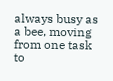always busy as a bee, moving from one task to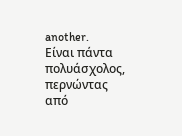another.
Είναι πάντα πολυάσχολος, περνώντας από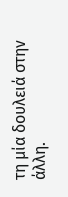τη μία δουλειά στην άλλη.